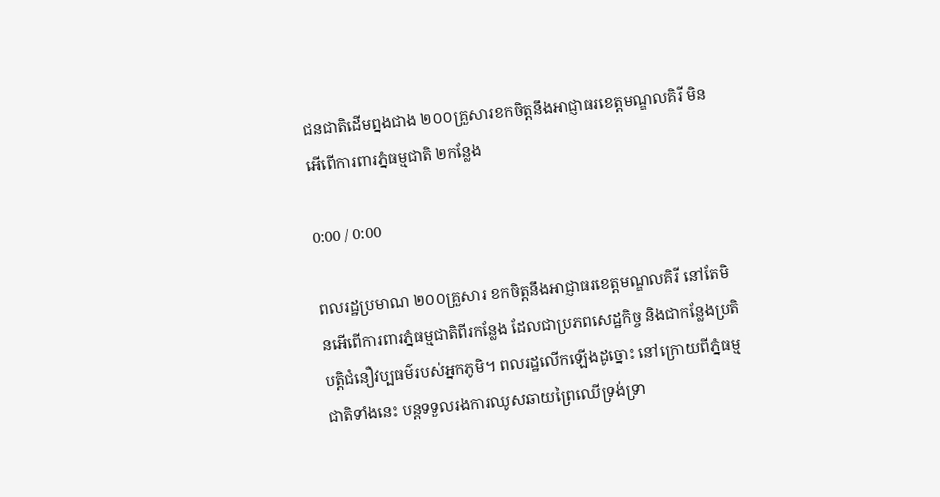ជនជាតិដើមព្នងជាង ២០០គ្រួសារខកចិត្តនឹងអាជ្ញាធរខេត្តមណ្ឌលគិរី មិនអើពើការពារភ្នំធម្មជាតិ ២កន្លែង

0:00 / 0:00

ពលរដ្ឋប្រមាណ ២០០គ្រួសារ ខកចិត្តនឹងអាជ្ញាធរខេត្តមណ្ឌលគិរី នៅតែមិនអើពើការពារភ្នំធម្មជាតិពីរកន្លែង ដែលជាប្រភពសេដ្ឋកិច្ច និងជាកន្លែងប្រតិបត្តិជំនឿវប្បធម៌របស់អ្នកភូមិ។ ពលរដ្ឋលើកឡើងដូច្នោះ នៅក្រោយពីភ្នំធម្មជាតិទាំងនេះ បន្តទទួលរងការឈូសឆាយព្រៃឈើទ្រង់ទ្រា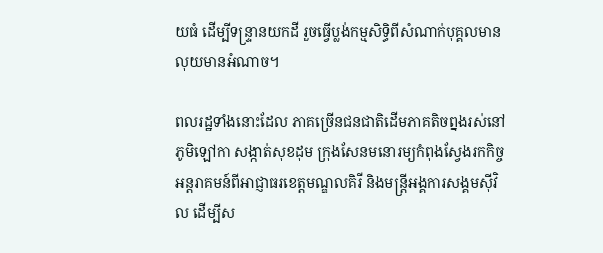យធំ ដើម្បីទន្ទ្រានយកដី រួចធ្វើប្លង់កម្មសិទ្ធិពីសំណាក់បុគ្គលមានលុយមានអំណាច។

ពលរដ្ឋទាំងនោះដែល ភាគច្រើនជនជាតិដើមភាគតិចព្នងរស់នៅភូមិឡៅកា សង្កាត់សុខដុម ក្រុងសែនមនោរម្យកំពុងស្វែងរកកិច្ចអន្តរាគមន៍ពីអាជ្ញាធរខេត្តមណ្ឌលគិរី និងមន្ត្រីអង្គការសង្គមស៊ីវិល ដើម្បីស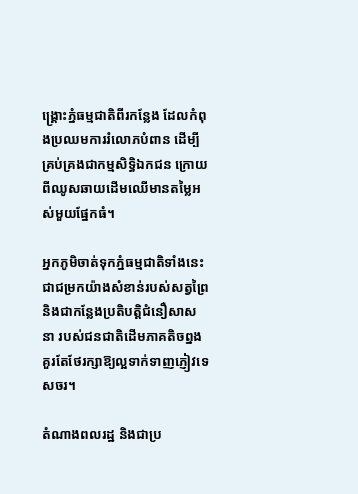ង្គ្រោះភ្នំធម្មជាតិពីរកន្លែង ដែលកំពុងប្រឈមការរំលោភបំពាន ដើម្បីគ្រប់គ្រងជាកម្មសិទ្ធិឯកជន ក្រោយពីឈូសឆាយដើមឈើមានតម្លៃអស់មួយផ្នែកធំ។

អ្នកភូមិចាត់ទុកភ្នំធម្មជាតិទាំងនេះ ជាជម្រកយ៉ាងសំខាន់របស់សត្វព្រៃ និងជាកន្លែងប្រតិបត្តិជំនឿសាសនា របស់ជនជាតិដើមភាគតិចព្នង គួរតែថែរក្សាឱ្យល្អទាក់ទាញភ្ញៀវទេសចរ។

តំណាងពលរដ្ឋ និងជាប្រ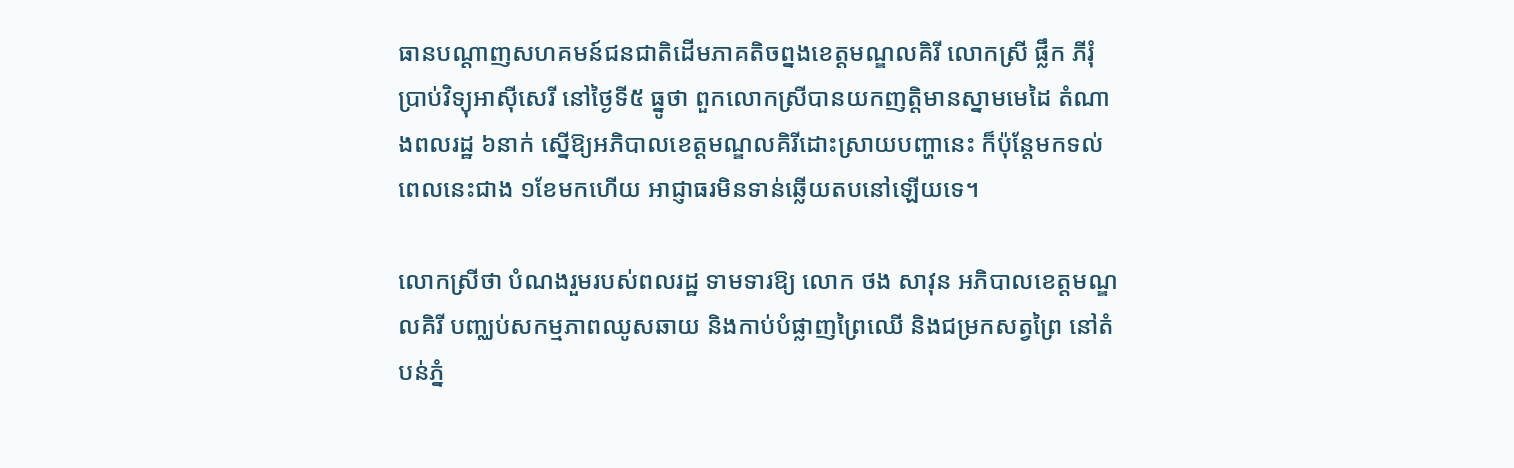ធានបណ្ដាញសហគមន៍ជនជាតិដើមភាគតិចព្នងខេត្តមណ្ឌលគិរី លោកស្រី ផ្លឹក ភីរុំ ប្រាប់វិទ្យុអាស៊ីសេរី នៅថ្ងៃទី៥ ធ្នូថា ពួកលោកស្រីបានយកញត្តិមានស្នាមមេដៃ តំណាងពលរដ្ឋ ៦នាក់ ស្នើឱ្យអភិបាលខេត្តមណ្ឌលគិរីដោះស្រាយបញ្ហានេះ ក៏ប៉ុន្តែមកទល់ពេលនេះជាង ១ខែមកហើយ អាជ្ញាធរមិនទាន់ឆ្លើយតបនៅឡើយទេ។

លោកស្រីថា បំណងរួមរបស់ពលរដ្ឋ ទាមទារឱ្យ លោក ថង សាវុន អភិបាលខេត្តមណ្ឌលគិរី បញ្ឈប់សកម្មភាពឈូសឆាយ និងកាប់បំផ្លាញព្រៃឈើ និងជម្រកសត្វព្រៃ នៅតំបន់ភ្នំ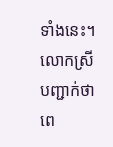ទាំងនេះ។ លោកស្រីបញ្ជាក់ថា ពេ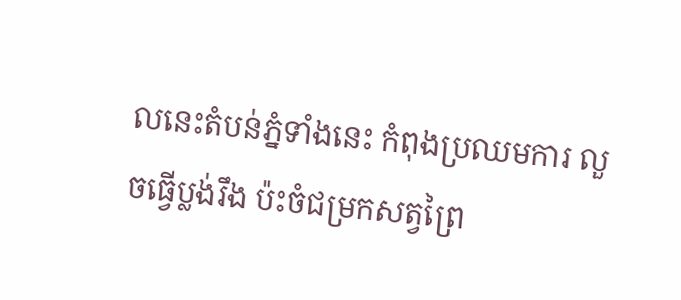លនេះតំបន់ភ្នំទាំងនេះ កំពុងប្រឈមការ លួចធ្វើប្លង់រឹង ប៉ះចំជម្រកសត្វព្រៃ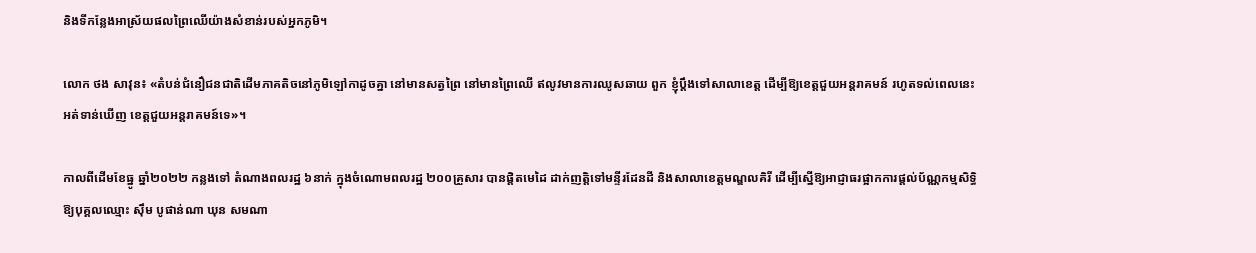និងទីកន្លែងអាស្រ័យផលព្រៃឈើយ៉ាងសំខាន់របស់អ្នកភូមិ។

លោក ថង សាវុន៖ «តំបន់ជំនឿជនជាតិដើមភាគតិចនៅភូមិឡៅកាដូចគ្នា នៅមានសត្វព្រៃ នៅមានព្រៃឈើ ឥលូវមានការឈូសឆាយ ពួក ខ្ញុំប្ដឹងទៅសាលាខេត្ត ដើម្បីឱ្យខេត្តជួយអន្តរាគមន៍ រហូតទល់ពេលនេះ អត់ទាន់ឃើញ ខេត្តជួយអន្តរាគមន៍ទេ»។

កាលពីដើមខែធ្នូ ឆ្នាំ២០២២ កន្លងទៅ តំណាងពលរដ្ឋ ៦នាក់ ក្នុងចំណោមពលរដ្ឋ ២០០គ្រួសារ បានផ្ដិតមេដៃ ដាក់ញត្តិទៅមន្ទីរដែនដី និងសាលាខេត្តមណ្ឌលគិរី ដើម្បីស្នើឱ្យអាជ្ញាធរផ្អាកការផ្ដល់ប័ណ្ណកម្មសិទ្ធិ ឱ្យបុគ្គលឈ្មោះ ស៊ឹម បូផាន់ណា ឃុន សមណា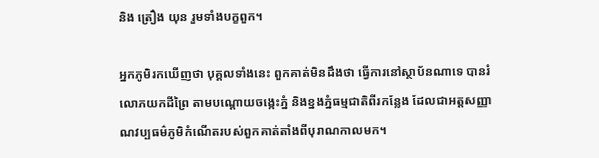និង ត្រឿង យុន រួមទាំងបក្ខពួក។

អ្នកភូមិរកឃើញថា បុគ្គលទាំងនេះ ពួកគាត់មិនដឹងថា ធ្វើការនៅស្ថាប័នណាទេ បានរំលោភយកដីព្រៃ តាមបណ្ដោយចង្កេះភ្នំ និងខ្នងភ្នំធម្មជាតិពីរកន្លែង ដែលជាអត្តសញ្ញាណវប្បធម៌ភូមិកំណើតរបស់ពួកគាត់តាំងពីបុរាណកាលមក។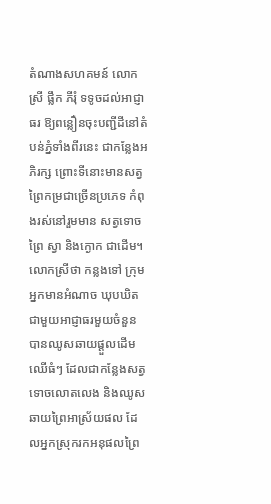តំណាងសហគមន៍ លោកស្រី ផ្លឹក ភីរុំ ទទូចដល់អាជ្ញាធរ ឱ្យពន្លឿនចុះបញ្ជីដីនៅតំបន់ភ្នំទាំងពីរនេះ ជាកន្លែងអភិរក្ស ព្រោះទីនោះមានសត្វព្រៃកម្រជាច្រើនប្រភេទ កំពុងរស់នៅរួមមាន សត្វទោចព្រៃ ស្វា និងក្ងោក ជាដើម។ លោកស្រីថា កន្លងទៅ ក្រុមអ្នកមានអំណាច ឃុបឃិតជាមួយអាជ្ញាធរមួយចំនួន បានឈូសឆាយផ្ដួលដើមឈើធំៗ ដែលជាកន្លែងសត្វទោចលោតលេង និងឈូសឆាយព្រៃអាស្រ័យផល ដែលអ្នកស្រុករកអនុផលព្រៃ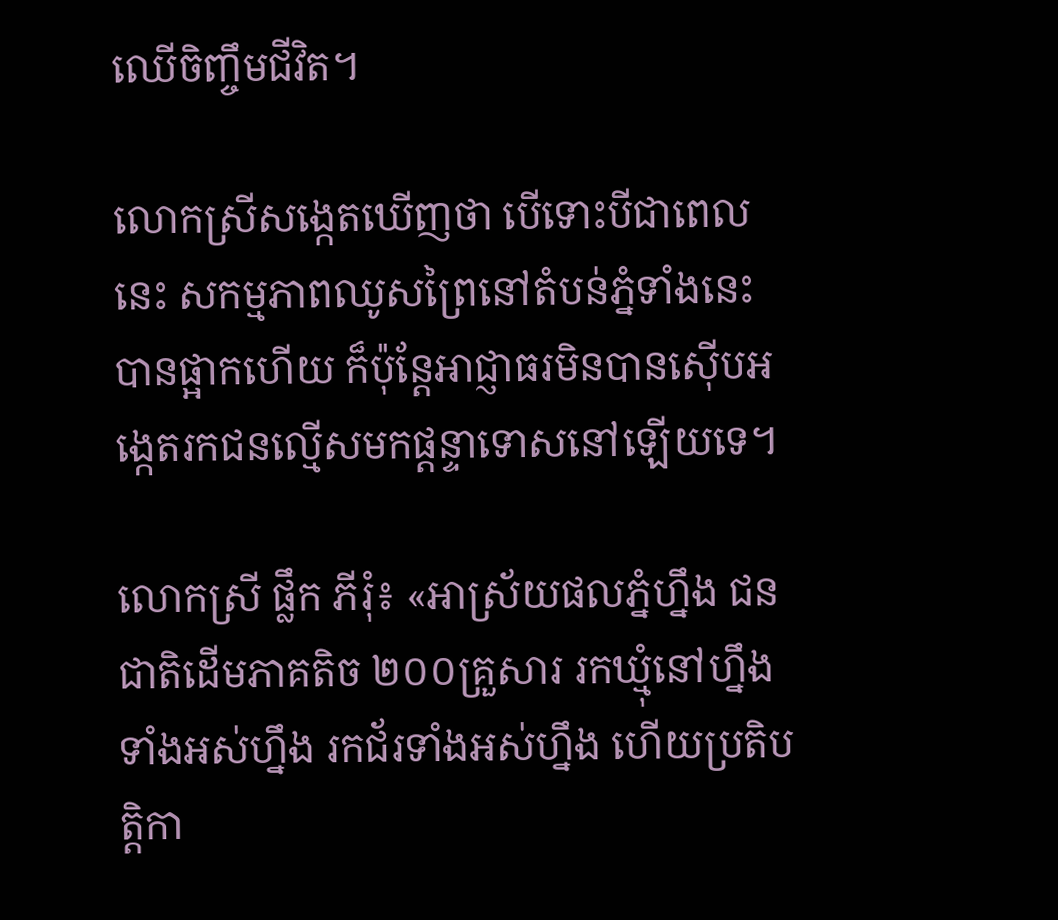ឈើចិញ្ចឹមជីវិត។

លោកស្រីសង្កេតឃើញថា បើទោះបីជាពេលនេះ សកម្មភាពឈូសព្រៃនៅតំបន់ភ្នំទាំងនេះ បានផ្អាកហើយ ក៏ប៉ុន្តែអាជ្ញាធរមិនបានស៊ើបអង្កេតរកជនល្មើសមកផ្ដន្ទាទោសនៅឡើយទេ។

លោកស្រី ផ្លឹក ភីរុំ៖ «អាស្រ័យផលភ្នំហ្នឹង ជនជាតិដើមភាគតិច ២០០គ្រួសារ រកឃ្មុំនៅហ្នឹងទាំងអស់ហ្នឹង រកជ័រទាំងអស់ហ្នឹង ហើយប្រតិបត្តិកា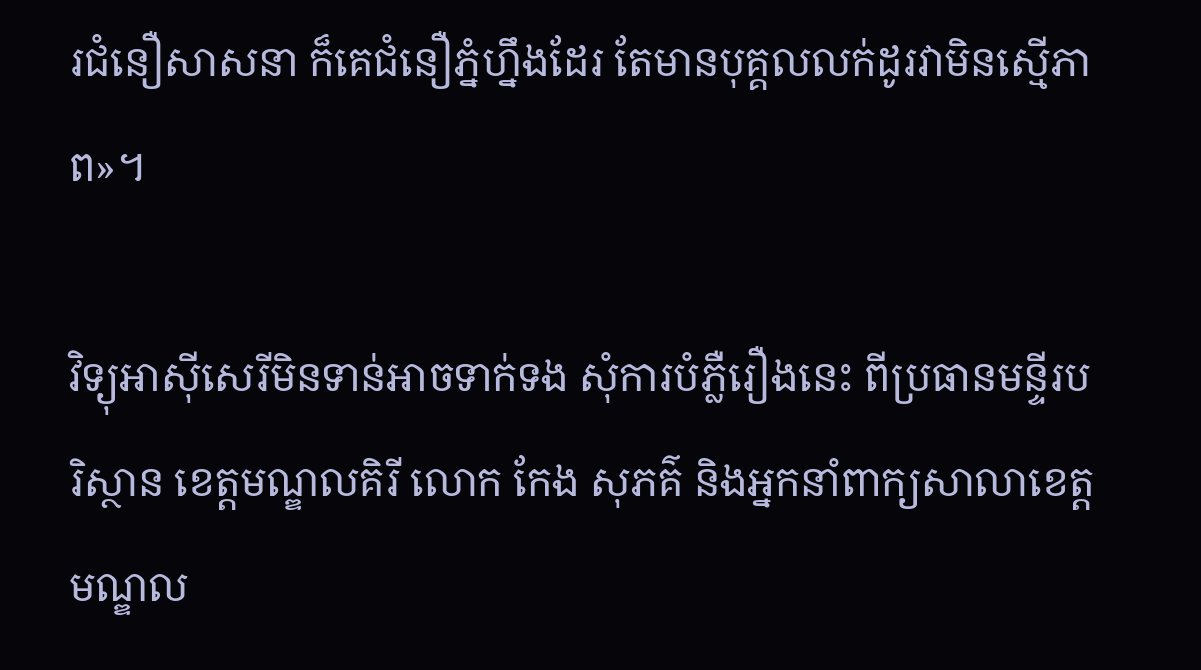រជំនឿសាសនា ក៏គេជំនឿភ្នំហ្នឹងដែរ តែមានបុគ្គលលក់ដូរវាមិនស្មើភាព»។

វិទ្យុអាស៊ីសេរីមិនទាន់អាចទាក់ទង សុំការបំភ្លឺរឿងនេះ ពីប្រធានមន្ទីរបរិស្ថាន ខេត្តមណ្ឌលគិរី លោក កែង សុភគ៌ និងអ្នកនាំពាក្យសាលាខេត្តមណ្ឌល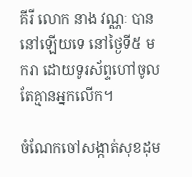គីរី លោក នាង វណ្ណៈ បាននៅឡើយទេ នៅថ្ងៃទី៥ មករា ដោយទូរស័ព្ទហៅចូល តែគ្មានអ្នកលើក។

ចំណែកចៅសង្កាត់សុខដុម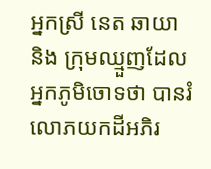អ្នកស្រី នេត ឆាយា និង ក្រុមឈ្មួញដែលអ្នកភូមិចោទថា បានរំលោភយកដីអភិរ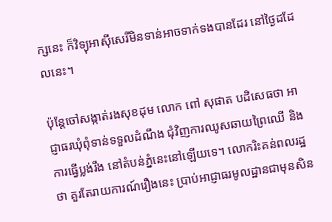ក្សនេះ ក៏វិទ្យុអាស៊ីសេរីមិនទាន់អាចទាក់ទងបានដែរ នៅថ្ងៃដដែលនេះ។

ប៉ុន្តែចៅសង្កាត់រងសុខដុម លោក ពៅ សុផាត បដិសេធថា អាជ្ញាធរឃុំពុំទាន់ទទួលដំណឹង ជុំវិញការឈូសឆាយព្រៃឈើ និងការធ្វើប្លង់រឹង នៅតំបន់ភ្នំនេះនៅឡើយទេ។ លោករិះគន់ពលរដ្ឋថា គួរតែរាយការណ៍រឿងនេះ ប្រាប់អាជ្ញាធរមូលដ្ឋានជាមុនសិន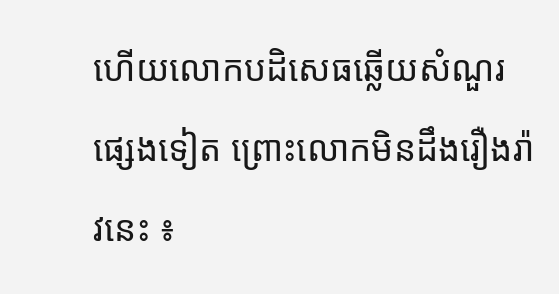ហើយលោកបដិសេធឆ្លើយសំណួរផ្សេងទៀត ព្រោះលោកមិនដឹងរឿងរ៉ាវនេះ ៖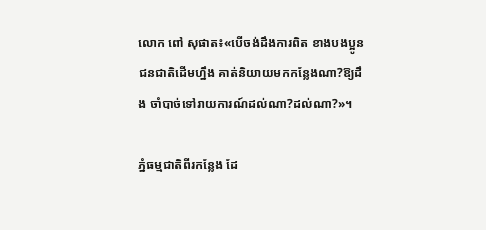លោក ពៅ សុផាត៖«បើចង់ដឹងការពិត ខាងបងប្អូនជនជាតិដើមហ្នឹង គាត់និយាយមកកន្លែងណា?ឱ្យដឹង ចាំបាច់ទៅរាយការណ៍ដល់ណា?ដល់ណា?»។

ភ្នំធម្មជាតិពីរកន្លែង ដែ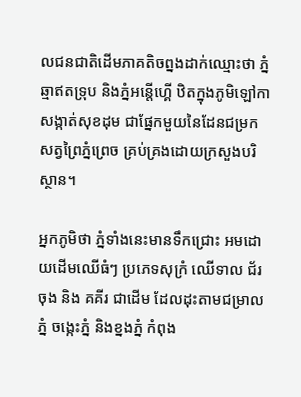លជនជាតិដើមភាគតិចព្នងដាក់ឈ្មោះថា ភ្នំឆ្មាឥតទ្រុប និងភ្នំអន្តើហ្គើ ឋិតក្នុងភូមិឡៅកា សង្កាត់សុខដុម ជាផ្នែកមួយនៃដែនជម្រកសត្វព្រៃភ្នំព្រេច គ្រប់គ្រងដោយក្រសួងបរិស្ថាន។

អ្នកភូមិថា ភ្នំទាំងនេះមានទឹកជ្រោះ អមដោយដើមឈើធំៗ ប្រភេទសុក្រំ ឈើទាល ជ័រចុង និង គគីរ ជាដើម ដែលដុះតាមជម្រាលភ្នំ ចង្កេះភ្នំ និងខ្នងភ្នំ កំពុង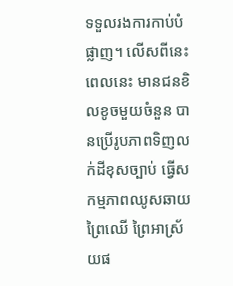ទទួលរងការកាប់បំផ្លាញ។ លើសពីនេះ ពេលនេះ មានជនខិលខូចមួយចំនួន បានប្រើរូបភាពទិញលក់ដីខុសច្បាប់ ធ្វើសកម្មភាពឈូសឆាយ ព្រៃឈើ ព្រៃអាស្រ័យផ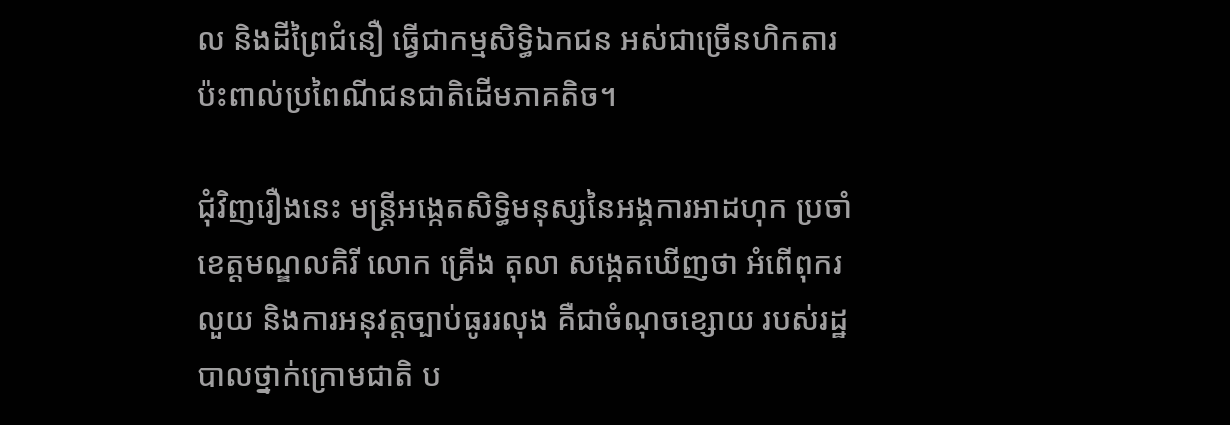ល និងដីព្រៃជំនឿ ធ្វើជាកម្មសិទ្ធិឯកជន អស់ជាច្រើនហិកតារ ប៉ះពាល់ប្រពៃណីជនជាតិដើមភាគតិច។

ជុំវិញរឿងនេះ មន្ត្រីអង្កេតសិទ្ធិមនុស្សនៃអង្គការអាដហុក ប្រចាំខេត្តមណ្ឌលគិរី លោក គ្រើង តុលា សង្កេតឃើញថា អំពើពុករលួយ និងការអនុវត្តច្បាប់ធូររលុង គឺជាចំណុចខ្សោយ របស់រដ្ឋបាលថ្នាក់ក្រោមជាតិ ប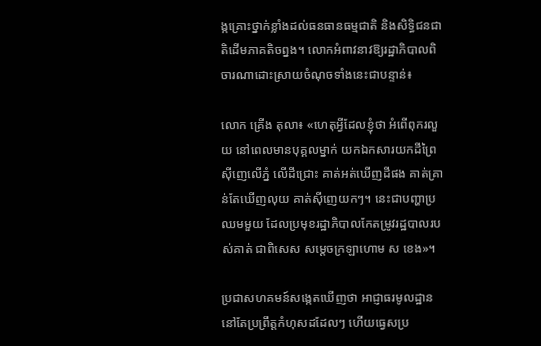ង្កគ្រោះថ្នាក់ខ្លាំងដល់ធនធានធម្មជាតិ និងសិទ្ធិជនជាតិដើមភាគតិចព្នង។ លោកអំពាវនាវឱ្យរដ្ឋាភិបាលពិចារណាដោះស្រាយចំណុចទាំងនេះជាបន្ទាន់៖

លោក គ្រើង តុលា៖ «ហេតុអ្វីដែលខ្ញុំថា អំពើពុករលួយ នៅពេលមានបុគ្គលម្នាក់ យកឯកសារយកដីព្រៃ ស៊ីញេលើភ្នំ លើដីជ្រោះ គាត់អត់ឃើញដីផង គាត់គ្រាន់តែឃើញលុយ គាត់ស៊ីញេយកៗ។ នេះជាបញ្ហាប្រឈមមួយ ដែលប្រមុខរដ្ឋាភិបាលកែតម្រូវរដ្ឋបាលរបស់គាត់ ជាពិសេស សម្ដេចក្រឡាហោម ស ខេង»។

ប្រជាសហគមន៍សង្កេតឃើញថា អាជ្ញាធរមូលដ្ឋាន នៅតែប្រព្រឹត្តកំហុសដដែលៗ ហើយធ្វេសប្រ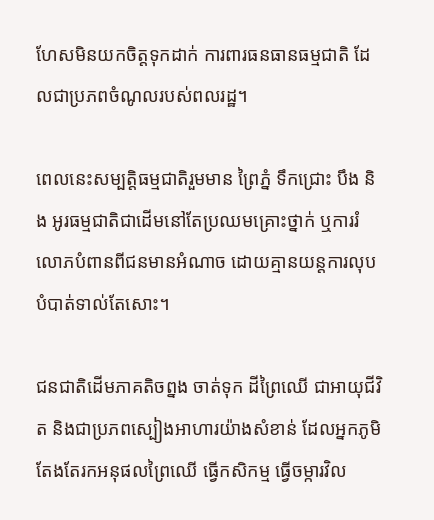ហែសមិនយកចិត្តទុកដាក់ ការពារធនធានធម្មជាតិ ដែលជាប្រភពចំណូលរបស់ពលរដ្ឋ។

ពេលនេះសម្បត្តិធម្មជាតិរួមមាន ព្រៃភ្នំ ទឹកជ្រោះ បឹង និង អូរធម្មជាតិជាដើមនៅតែប្រឈមគ្រោះថ្នាក់ ឬការរំលោភបំពានពីជនមានអំណាច ដោយគ្មានយន្តការលុបបំបាត់ទាល់តែសោះ។

ជនជាតិដើមភាគតិចព្នង ចាត់ទុក ដីព្រៃឈើ ជាអាយុជីវិត និងជាប្រភពស្បៀងអាហារយ៉ាងសំខាន់ ដែលអ្នកភូមិតែងតែរកអនុផលព្រៃឈើ ធ្វើកសិកម្ម ធ្វើចម្ការវិល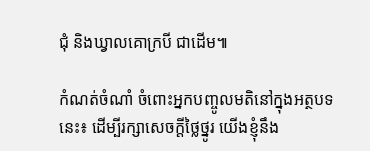ជុំ និងឃ្វាលគោក្របី ជាដើម៕

កំណត់ចំណាំ ចំពោះអ្នកបញ្ចូលមតិនៅក្នុងអត្ថបទនេះ៖ ដើម្បីរក្សាសេចក្ដីថ្លៃថ្នូរ យើងខ្ញុំនឹង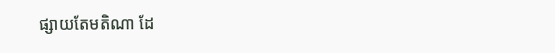ផ្សាយតែមតិណា ដែ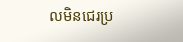លមិនជេរប្រ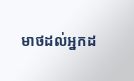មាថដល់អ្នកដ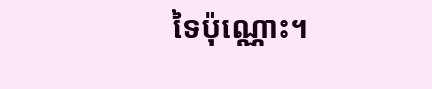ទៃប៉ុណ្ណោះ។